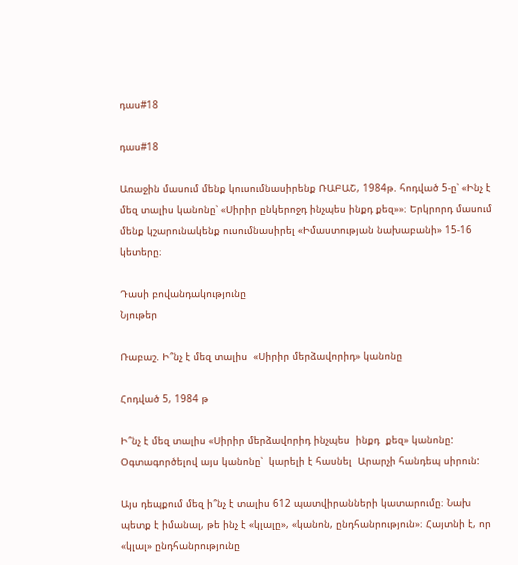դաս#18

դաս#18

Առաջին մասում մենք կուսումնասիրենք ՌԱԲԱՇ, 1984թ. հոդված 5-ը՝ «Ինչ է մեզ տալիս կանոնը՝ «Սիրիր ընկերոջդ ինչպես ինքդ քեզ»»։ Երկրորդ մասում մենք կշարունակենք ուսումնասիրել «Իմաստության նախաբանի» 15-16 կետերը։

Դասի բովանդակությունը
Նյութեր

Ռաբաշ. Ի՞նչ է մեզ տալիս  «Սիրիր մերձավորիդ» կանոնը

Հոդված 5, 1984 թ

Ի՞նչ է մեզ տալիս «Սիրիր մերձավորիդ ինչպես  ինքդ  քեզ» կանոնը: Օգտագործելով այս կանոնը՝  կարելի է հասնել  Արարչի հանդեպ սիրուն:

Այս դեպքում մեզ ի՞նչ է տալիս 612 պատվիրանների կատարումը։ Նախ պետք է իմանալ, թե ինչ է «կլալը», «կանոն, ընդհանրություն»։ Հայտնի է, որ «կլալ» ընդհանրությունը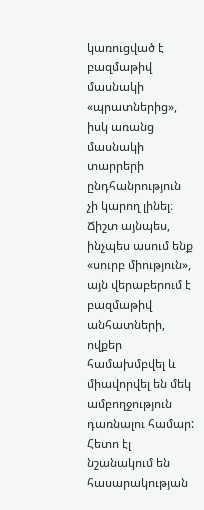կառուցված է բազմաթիվ մասնակի «պրատներից», իսկ առանց մասնակի տարրերի ընդհանրություն չի կարող լինել։ Ճիշտ այնպես, ինչպես ասում ենք «սուրբ միություն», այն վերաբերում է բազմաթիվ անհատների, ովքեր համախմբվել և միավորվել են մեկ ամբողջություն դառնալու համար: Հետո էլ նշանակում են հասարակության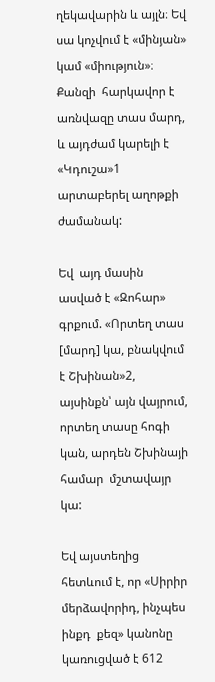ղեկավարին և այլն։ Եվ սա կոչվում է «մինյան» կամ «միություն»։ Քանզի  հարկավոր է առնվազը տաս մարդ, և այդժամ կարելի է «Կդուշա»1 արտաբերել աղոթքի ժամանակ:

Եվ  այդ մասին  ասված է «Զոհար» գրքում. «Որտեղ տաս [մարդ] կա, բնակվում է Շխինան»2, այսինքն՝ այն վայրում, որտեղ տասը հոգի կան, արդեն Շխինայի համար  մշտավայր կա:

Եվ այստեղից հետևում է, որ «Սիրիր մերձավորիդ, ինչպես  ինքդ  քեզ» կանոնը կառուցված է 612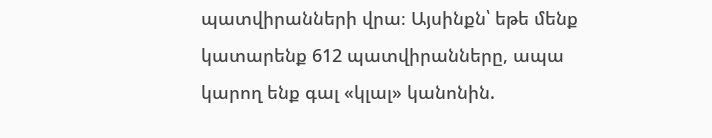պատվիրանների վրա։ Այսինքն՝ եթե մենք կատարենք 612 պատվիրանները, ապա կարող ենք գալ «կլալ» կանոնին.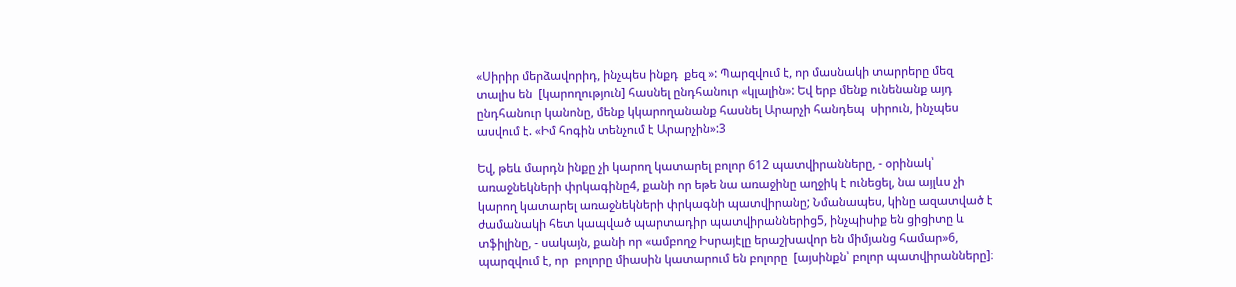«Սիրիր մերձավորիդ, ինչպես ինքդ  քեզ »: Պարզվում է, որ մասնակի տարրերը մեզ տալիս են  [կարողություն] հասնել ընդհանուր «կլալին»: Եվ երբ մենք ունենանք այդ ընդհանուր կանոնը, մենք կկարողանանք հասնել Արարչի հանդեպ  սիրուն, ինչպես ասվում է. «Իմ հոգին տենչում է Արարչին»:3

Եվ, թեև մարդն ինքը չի կարող կատարել բոլոր 612 պատվիրանները, - օրինակ՝ առաջնեկների փրկագինը4, քանի որ եթե նա առաջինը աղջիկ է ունեցել, նա այլևս չի կարող կատարել առաջնեկների փրկագնի պատվիրանը; Նմանապես, կինը ազատված է ժամանակի հետ կապված պարտադիր պատվիրաններից5, ինչպիսիք են ցիցիտը և տֆիլինը, - սակայն, քանի որ «ամբողջ Իսրայէլը երաշխավոր են միմյանց համար»6, պարզվում է, որ  բոլորը միասին կատարում են բոլորը  [այսինքն՝ բոլոր պատվիրանները]։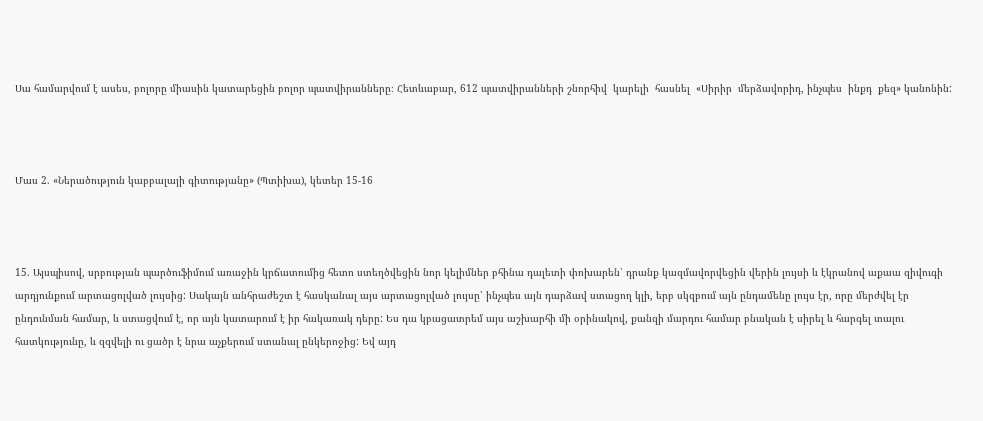Սա համարվում է ասես, բոլորը միասին կատարեցին բոլոր պատվիրանները։ Հետևաբար, 612 պատվիրանների շնորհիվ  կարելի  հասնել  «Սիրիր  մերձավորիդ, ինչպես  ինքդ  քեզ» կանոնին:



Մաս 2. «Ներածություն կաբբալայի գիտությանը» (Պտիխա), կետեր 15-16



15. Այսպիսով, սրբության պարծուֆիմում առաջին կրճատումից հետո ստեղծվեցին նոր կելիմներ բհինա դալետի փոխարեն՝ դրանք կազմավորվեցին վերին լույսի և էկրանով աքաա զիվուգի արդյունքում արտացոլված լույսից: Սակայն անհրաժեշտ է հասկանալ այս արտացոլված լույսը՝ ինչպես այն դարձավ ստացող կլի, երբ սկզբում այն ընդամենը լույս էր, որը մերժվել էր ընդունման համար, և ստացվում է, որ այն կատարում է իր հակառակ դերը: Ես դա կբացատրեմ այս աշխարհի մի օրինակով, քանզի մարդու համար բնական է սիրել և հարգել տալու հատկությունը, և զզվելի ու ցածր է նրա աչքերում ստանալ ընկերոջից: Եվ այդ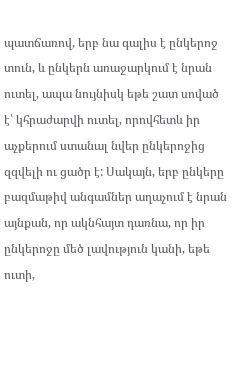պատճառով, երբ նա գալիս է ընկերոջ տուն, և ընկերն առաջարկում է նրան ուտել, ապա նույնիսկ եթե շատ սոված է՝ կհրաժարվի ուտել, որովհետև իր աչքերում ստանալ նվեր ընկերոջից զզվելի ու ցածր է: Սակայն, երբ ընկերը բազմաթիվ անգամներ աղաչում է նրան այնքան, որ ակնհայտ դառնա, որ իր ընկերոջը մեծ լավություն կանի, եթե ուտի,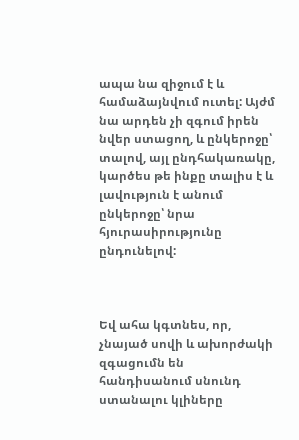ապա նա զիջում է և համաձայնվում ուտել: Այժմ նա արդեն չի զգում իրեն նվեր ստացող, և ընկերոջը՝ տալով, այլ ընդհակառակը, կարծես թե ինքը տալիս է և լավություն է անում ընկերոջը՝ նրա հյուրասիրությունը ընդունելով:



Եվ ահա կգտնես, որ, չնայած սովի և ախորժակի զգացումն են հանդիսանում սնունդ ստանալու կլիները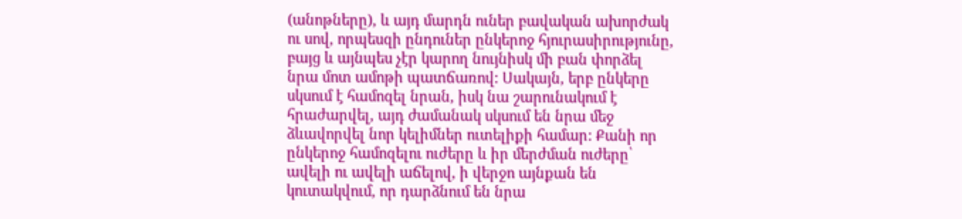(անոթները), և այդ մարդն ուներ բավական ախորժակ ու սով, որպեսզի ընդուներ ընկերոջ հյուրասիրությունը, բայց և այնպես չէր կարող նույնիսկ մի բան փորձել նրա մոտ ամոթի պատճառով: Սակայն, երբ ընկերը սկսում է համոզել նրան, իսկ նա շարունակում է հրաժարվել, այդ ժամանակ սկսում են նրա մեջ ձևավորվել նոր կելիմներ ուտելիքի համար: Քանի որ ընկերոջ համոզելու ուժերը և իր մերժման ուժերը՝ ավելի ու ավելի աճելով, ի վերջո այնքան են կուտակվում, որ դարձնում են նրա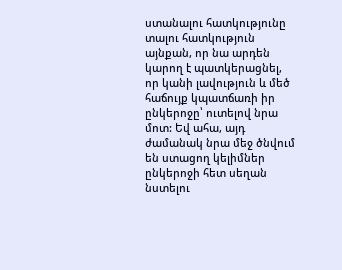ստանալու հատկությունը տալու հատկություն այնքան, որ նա արդեն կարող է պատկերացնել, որ կանի լավություն և մեծ հաճույք կպատճառի իր ընկերոջը՝ ուտելով նրա մոտ: Եվ ահա, այդ ժամանակ նրա մեջ ծնվում են ստացող կելիմներ ընկերոջի հետ սեղան նստելու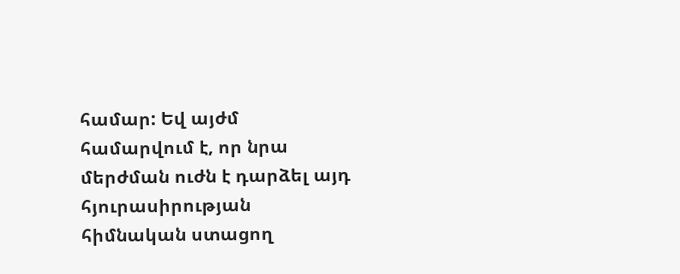համար: Եվ այժմ համարվում է, որ նրա մերժման ուժն է դարձել այդ հյուրասիրության հիմնական ստացող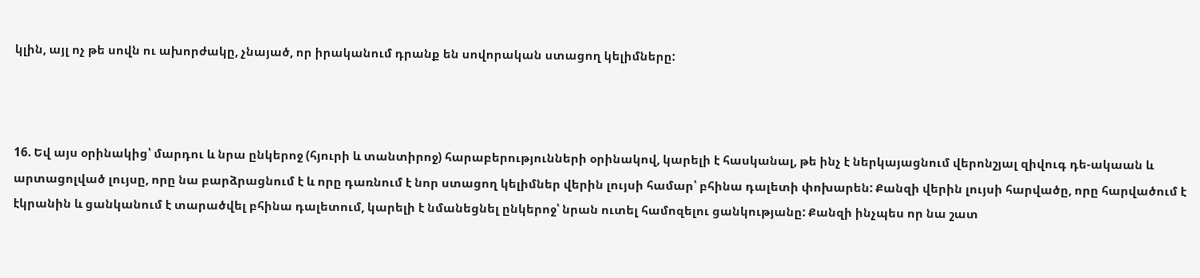կլին, այլ ոչ թե սովն ու ախորժակը, չնայած, որ իրականում դրանք են սովորական ստացող կելիմները:



16. Եվ այս օրինակից՝ մարդու և նրա ընկերոջ (հյուրի և տանտիրոջ) հարաբերությունների օրինակով, կարելի է հասկանալ, թե ինչ է ներկայացնում վերոնշյալ զիվուգ դե-ակաան և արտացոլված լույսը, որը նա բարձրացնում է և որը դառնում է նոր ստացող կելիմներ վերին լույսի համար՝ բհինա դալետի փոխարեն: Քանզի վերին լույսի հարվածը, որը հարվածում է էկրանին և ցանկանում է տարածվել բհինա դալետում, կարելի է նմանեցնել ընկերոջ՝ նրան ուտել համոզելու ցանկությանը: Քանզի ինչպես որ նա շատ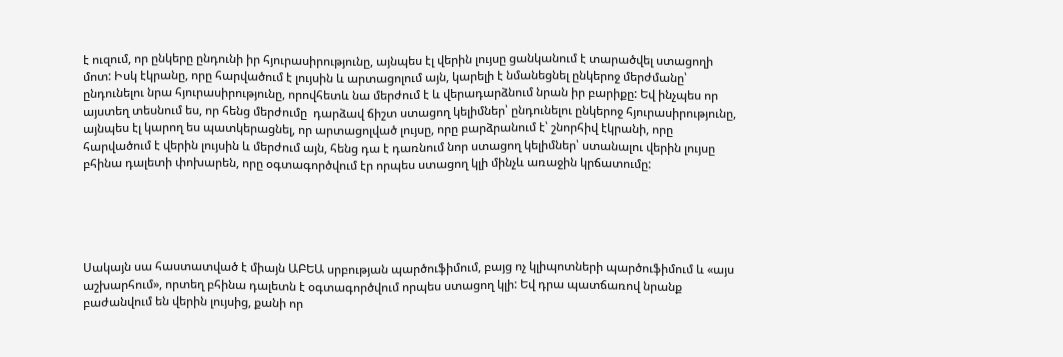է ուզում, որ ընկերը ընդունի իր հյուրասիրությունը, այնպես էլ վերին լույսը ցանկանում է տարածվել ստացողի մոտ: Իսկ էկրանը, որը հարվածում է լույսին և արտացոլում այն, կարելի է նմանեցնել ընկերոջ մերժմանը՝ ընդունելու նրա հյուրասիրությունը, որովհետև նա մերժում է և վերադարձնում նրան իր բարիքը: Եվ ինչպես որ այստեղ տեսնում ես, որ հենց մերժումը  դարձավ ճիշտ ստացող կելիմներ՝ ընդունելու ընկերոջ հյուրասիրությունը, այնպես էլ կարող ես պատկերացնել, որ արտացոլված լույսը, որը բարձրանում է՝ շնորհիվ էկրանի, որը հարվածում է վերին լույսին և մերժում այն, հենց դա է դառնում նոր ստացող կելիմներ՝ ստանալու վերին լույսը բհինա դալետի փոխարեն, որը օգտագործվում էր որպես ստացող կլի մինչև առաջին կրճատումը:





Սակայն սա հաստատված է միայն ԱԲԵԱ սրբության պարծուֆիմում, բայց ոչ կլիպոտների պարծուֆիմում և «այս աշխարհում», որտեղ բհինա դալետն է օգտագործվում որպես ստացող կլի: Եվ դրա պատճառով նրանք բաժանվում են վերին լույսից, քանի որ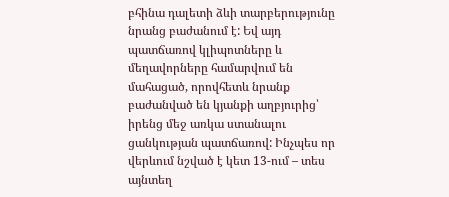բհինա դալետի ձևի տարբերությունը նրանց բաժանում է: Եվ այդ պատճառով կլիպոտները և մեղավորները համարվում են մահացած, որովհետև նրանք բաժանված են կյանքի աղբյուրից՝ իրենց մեջ առկա ստանալու ցանկության պատճառով: Ինչպես որ վերևում նշված է կետ 13-ում – տես այնտեղ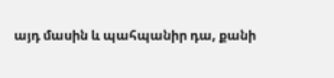այդ մասին և պահպանիր դա, քանի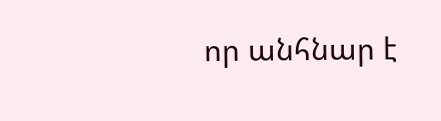որ անհնար է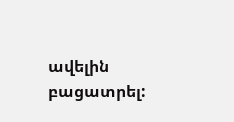ավելին բացատրել: